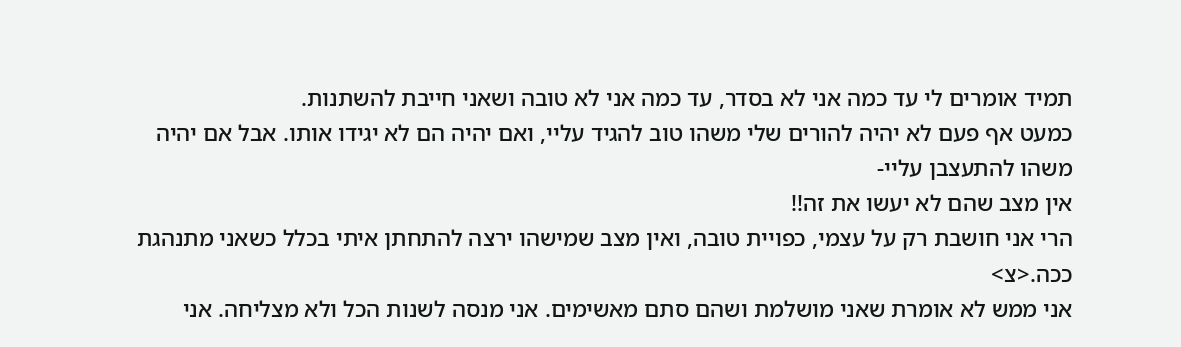תמיד אומרים לי עד כמה אני לא בסדר, עד כמה אני לא טובה ושאני חייבת להשתנות.
כמעט אף פעם לא יהיה להורים שלי משהו טוב להגיד עליי, ואם יהיה הם לא יגידו אותו. אבל אם יהיה משהו להתעצבן עליי-
אין מצב שהם לא יעשו את זה!!
הרי אני חושבת רק על עצמי, כפויית טובה, ואין מצב שמישהו ירצה להתחתן איתי בכלל כשאני מתנהגת ככה.<צ>
אני ממש לא אומרת שאני מושלמת ושהם סתם מאשימים. אני מנסה לשנות הכל ולא מצליחה. אני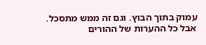עמוק בתוך הבוץ. וגם זה ממש מתסכל.
אבל כל ההערות של ההורים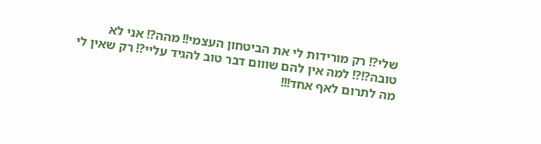שלי?! רק מורידות לי את הביטחון העצמי!! מהה?! אני לא טובה?!?! למה אין להם שווום דבר טוב להגיד עליי?! רק שאין לי מה לתרום לאף אחד!!!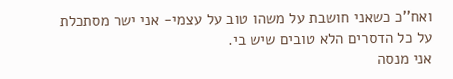ואח''כ כשאני חושבת על משהו טוב על עצמי- אני ישר מסתכלת על כל הדסרים הלא טובים שיש בי.
אני מנסה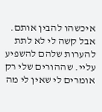איכשהו להבין אותם. אבל קשה לי לא לתת להערות שלהם להשפיע עליי. שההורים שלי רק אומרים לי שאין לי מה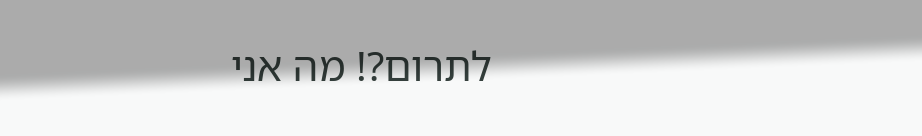לתרום?! מה אני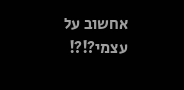אחשוב על עצמי?!?!